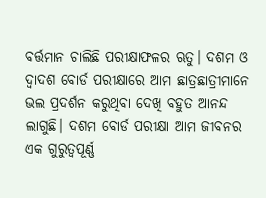ବର୍ତ୍ତମାନ ଚାଲିଛି ପରୀକ୍ଷାଫଳର ଋତୁ। ଦଶମ ଓ ଦ୍ୱାଦଶ ବୋର୍ଡ ପରୀକ୍ଷାରେ ଆମ ଛାତ୍ରଛାତ୍ରୀମାନେ ଭଲ ପ୍ରଦର୍ଶନ କରୁଥିବା ଦେଖି ବହୁତ ଆନନ୍ଦ ଲାଗୁଛି। ଦଶମ ବୋର୍ଡ ପରୀକ୍ଷା ଆମ ଜୀବନର ଏକ ଗୁରୁତ୍ୱପୂର୍ଣ୍ଣ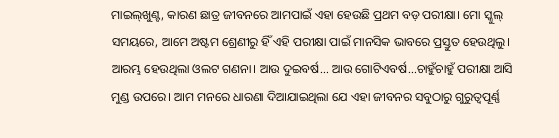ମାଇଲ୍‌ଖୁଣ୍ଟ, କାରଣ ଛାତ୍ର ଜୀବନରେ ଆମପାଇଁ ଏହା ହେଉଛି ପ୍ରଥମ ବଡ଼ ପରୀକ୍ଷା। ମୋ ସ୍କୁଲ୍‌ ସମୟରେ, ଆମେ ଅଷ୍ଟମ ଶ୍ରେଣୀରୁ ହିଁ ଏହି ପରୀକ୍ଷା ପାଇଁ ମାନସିକ ଭାବରେ ପ୍ରସ୍ତୁତ ହେଉଥିଲୁ। ଆରମ୍ଭ ହେଉଥିଲା ଓଲଟ ଗଣନା। ଆଉ ଦୁଇବର୍ଷ... ଆଉ ଗୋଟିଏବର୍ଷ...ଚାହୁଁଚାହୁଁ ପରୀକ୍ଷା ଆସି ମୁଣ୍ଡ ଉପରେ। ଆମ ମନରେ ଧାରଣା ଦିଆଯାଇଥିଲା ଯେ ଏହା ଜୀବନର ସବୁଠାରୁ ଗୁରୁତ୍ୱପୂର୍ଣ୍ଣ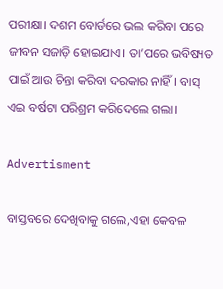ପରୀକ୍ଷା। ଦଶମ ବୋର୍ଡରେ ଭଲ କରିବା ପରେ ଜୀବନ ସଜାଡ଼ି ହୋଇଯାଏ। ତା’ପରେ ଭବିଷ୍ୟତ ପାଇଁ ଆଉ ଚିନ୍ତା କରିବା ଦରକାର ନାହିଁ। ବାସ୍ ଏଇ ବର୍ଷଟା ପରିଶ୍ରମ କରିଦେଲେ ଗଲା।

Advertisment

ବାସ୍ତବରେ ଦେଖିବାକୁ ଗଲେ,ଏହା କେବଳ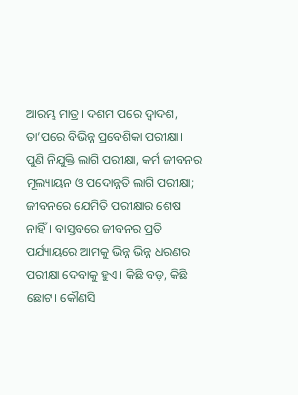ଆରମ୍ଭ ମାତ୍ର। ଦଶମ ପରେ ଦ୍ୱାଦଶ, ତା’ପରେ ବିଭିନ୍ନ ପ୍ରବେଶିକା ପରୀକ୍ଷା। ପୁଣି ନିଯୁକ୍ତି ଲାଗି ପରୀକ୍ଷା, କର୍ମ ଜୀବନର ମୂଲ୍ୟାୟନ ଓ ପଦୋନ୍ନତି ଲାଗି ପରୀକ୍ଷା; ଜୀବନରେ ଯେମିତି ପରୀକ୍ଷାର ଶେଷ ନାହିଁ। ବାସ୍ତବରେ ଜୀବନର ପ୍ରତି ପର୍ଯ୍ୟାୟରେ ଆମକୁ ଭିନ୍ନ ଭିନ୍ନ ଧରଣର ପରୀକ୍ଷା ଦେବାକୁ ହୁଏ। କିଛି ବଡ଼, କିଛି ଛୋଟ। କୌଣସି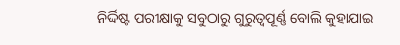ନିର୍ଦ୍ଦିଷ୍ଟ ପରୀକ୍ଷାକୁ ସବୁଠାରୁ ଗୁରୁତ୍ୱପୂର୍ଣ୍ଣ ବୋଲି କୁହାଯାଇ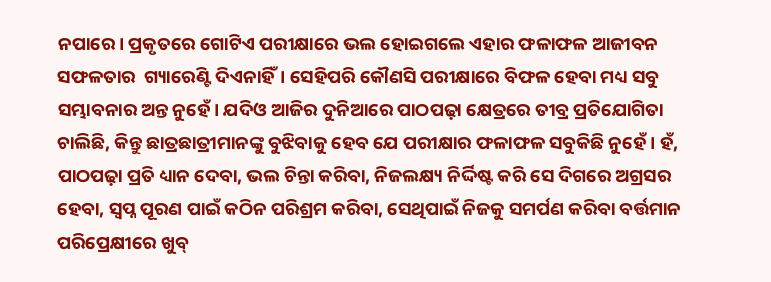ନପାରେ। ପ୍ରକୃତରେ ଗୋଟିଏ ପରୀକ୍ଷାରେ ଭଲ ହୋଇଗଲେ ଏହାର ଫଳାଫଳ ଆଜୀବନ ସଫଳତାର  ଗ୍ୟାରେଣ୍ଟି ଦିଏନାହିଁ। ସେହିପରି କୌଣସି ପରୀକ୍ଷାରେ ବିଫଳ ହେବା ମଧ୍ୟ ସବୁ ସମ୍ଭାବନାର ଅନ୍ତ ନୁହେଁ। ଯଦିଓ ଆଜିର ଦୁନିଆରେ ପାଠପଢ଼ା କ୍ଷେତ୍ରରେ ତୀବ୍ର ପ୍ରତିଯୋଗିତା ଚାଲିଛି, କିନ୍ତୁ ଛାତ୍ରଛାତ୍ରୀମାନଙ୍କୁ ବୁଝିବାକୁ ହେବ ଯେ ପରୀକ୍ଷାର ଫଳାଫଳ ସବୁକିଛି ନୁହେଁ। ହଁ, ପାଠପଢ଼ା ପ୍ରତି ଧ୍ୟାନ ଦେବା, ଭଲ ଚିନ୍ତା କରିବା, ନିଜଲକ୍ଷ୍ୟ ନିର୍ଦ୍ଦିଷ୍ଟ କରି ସେ ଦିଗରେ ଅଗ୍ରସର ହେବା, ସ୍ୱପ୍ନ ପୂରଣ ପାଇଁ କଠିନ ପରିଶ୍ରମ କରିବା, ସେଥିପାଇଁ ନିଜକୁ ସମର୍ପଣ କରିବା ବର୍ତ୍ତମାନ ପରିପ୍ରେକ୍ଷୀରେ ଖୁବ୍‌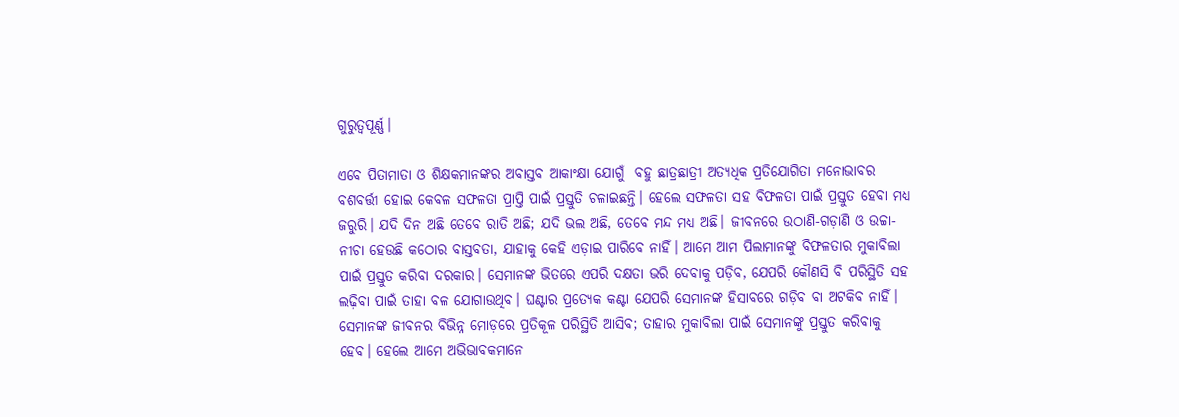ଗୁରୁତ୍ୱପୂର୍ଣ୍ଣ।

ଏବେ ପିତାମାତା ଓ ଶିକ୍ଷକମାନଙ୍କର ଅବାସ୍ତବ ଆକାଂକ୍ଷା ଯୋଗୁଁ  ବହୁ ଛାତ୍ରଛାତ୍ରୀ ଅତ୍ୟଧିକ ପ୍ରତିଯୋଗିତା ମନୋଭାବର ବଶବର୍ତ୍ତୀ ହୋଇ କେବଳ ସଫଳତା ପ୍ରାପ୍ତି ପାଇଁ ପ୍ରସ୍ତୁତି ଚଳାଇଛନ୍ତି। ହେଲେ ସଫଳତା ସହ ବିଫଳତା ପାଇଁ ପ୍ରସ୍ତୁତ ହେବା ମଧ୍ୟ ଜରୁରି। ଯଦି ଦିନ ଅଛି ତେବେ ରାତି ଅଛି; ଯଦି ଭଲ ଅଛି, ତେବେ ମନ୍ଦ ମଧ୍ୟ ଅଛି। ଜୀବନରେ ଉଠାଣି-ଗଡ଼ାଣି ଓ ଉଚ୍ଚା-ନୀଚା ହେଉଛି କଠୋର ବାସ୍ତବତା, ଯାହାକୁ କେହି ଏଡ଼ାଇ ପାରିବେ ନାହିଁ। ଆମେ ଆମ ପିଲାମାନଙ୍କୁ ବିଫଳତାର ମୁକାବିଲା ପାଇଁ ପ୍ରସ୍ତୁତ କରିବା ଦରକାର। ସେମାନଙ୍କ ଭିତରେ ଏପରି ଦକ୍ଷତା ଭରି ଦେବାକୁ ପଡ଼ିବ, ଯେପରି କୌଣସି ବି ପରିସ୍ଥିତି ସହ ଲଢ଼ିବା ପାଇଁ ତାହା ବଳ ଯୋଗାଉଥିବ। ଘଣ୍ଟାର ପ୍ରତ୍ୟେକ କଣ୍ଟା ଯେପରି ସେମାନଙ୍କ ହିସାବରେ ଗଡ଼ିବ ବା ଅଟକିବ ନାହିଁ। ସେମାନଙ୍କ ଜୀବନର ବିଭିନ୍ନ ମୋଡ଼ରେ ପ୍ରତିକୂଳ ପରିସ୍ଥିତି ଆସିବ; ତାହାର ମୁକାବିଲା ପାଇଁ ସେମାନଙ୍କୁ ପ୍ରସ୍ତୁତ କରିବାକୁ ହେବ। ହେଲେ ଆମେ ଅଭିଭାବକମାନେ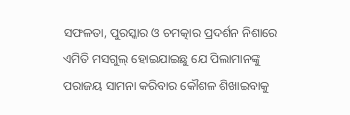ସଫଳତା, ପୁରସ୍କାର ଓ ଚମତ୍କାର ପ୍ରଦର୍ଶନ ନିଶାରେ ଏମିତି ମସଗୁଲ୍‌ ହୋଇଯାଇଛୁ ଯେ ପିଲାମାନଙ୍କୁ ପରାଜୟ ସାମନା କରିବାର କୌଶଳ ଶିଖାଇବାକୁ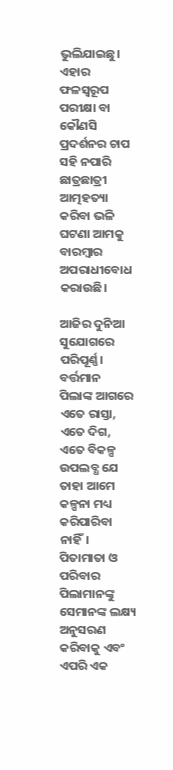ଭୁଲିଯାଇଛୁ। ଏହାର ଫଳସ୍ୱରୂପ ପରୀକ୍ଷା ବା କୌଣସି ପ୍ରଦର୍ଶନର ଚାପ ସହି ନପାରି ଛାତ୍ରଛାତ୍ରୀ ଆତ୍ମହତ୍ୟା କରିବା ଭଳି ଘଟଣା ଆମକୁ ବାରମ୍ବାର ଅପରାଧୀବୋଧ କରାଉଛି।

ଆଜିର ଦୁନିଆ ସୁଯୋଗରେ ପରିପୂର୍ଣ୍ଣ। ବର୍ତ୍ତମାନ ପିଲାଙ୍କ ଆଗରେ ଏତେ ରାସ୍ତା, ଏତେ ଦିଗ, ଏତେ ବିକଳ୍ପ ଉପଲବ୍ଧ ଯେ ତାହା ଆମେ କଳ୍ପନା ମଧ୍ୟ କରିପାରିବା ନାହିଁ। ପିତାମାତା ଓ ପରିବାର ପିଲାମାନଙ୍କୁ ସେମାନଙ୍କ ଲକ୍ଷ୍ୟ ଅନୁସରଣ କରିବାକୁ ଏବଂ ଏପରି ଏକ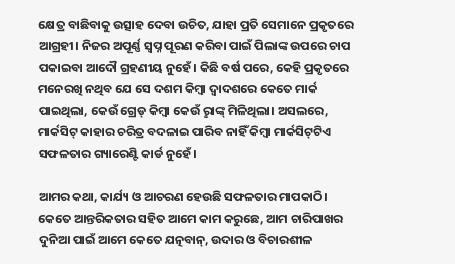କ୍ଷେତ୍ର ବାଛିବାକୁ ଉତ୍ସାହ ଦେବା ଉଚିତ, ଯାହା ପ୍ରତି ସେମାନେ ପ୍ରକୃତରେ ଆଗ୍ରହୀ। ନିଜର ଅପୂର୍ଣ୍ଣ ସ୍ୱପ୍ନ ପୂରଣ କରିବା ପାଇଁ ପିଲାଙ୍କ ଉପରେ ଚାପ ପକାଇବା ଆଦୌ ଗ୍ରହଣୀୟ ନୁହେଁ। କିଛି ବର୍ଷ ପରେ, କେହି ପ୍ରକୃତରେ ମନେରଖି ନଥିବ ଯେ ସେ ଦଶମ କିମ୍ବା ଦ୍ୱାଦଶରେ କେତେ ମାର୍କ ପାଇଥିଲା, କେଉଁ ଗ୍ରେଡ୍‌ କିମ୍ବା କେଉଁ ରୢାଙ୍କ୍‌ ମିଳିଥିଲା। ଅସଲରେ, ମାର୍କସିଟ୍ କାହାର ଚରିତ୍ର ବଦଳାଇ ପାରିବ ନାହିଁ କିମ୍ବା ମାର୍କସିଟ୍‌ଟିଏ ସଫଳତାର ଗ୍ୟାରେଣ୍ଟି କାର୍ଡ ନୁହେଁ।

ଆମର କଥା, କାର୍ଯ୍ୟ ଓ ଆଚରଣ ହେଉଛି ସଫଳତାର ମାପକାଠି। କେତେ ଆନ୍ତରିକତାର ସହିତ ଆମେ କାମ କରୁଛେ, ଆମ ଚାରିପାଖର ଦୁନିଆ ପାଇଁ ଆମେ କେତେ ଯତ୍ନବାନ୍‌, ଉଦାର ଓ ବିଚାରଶୀଳ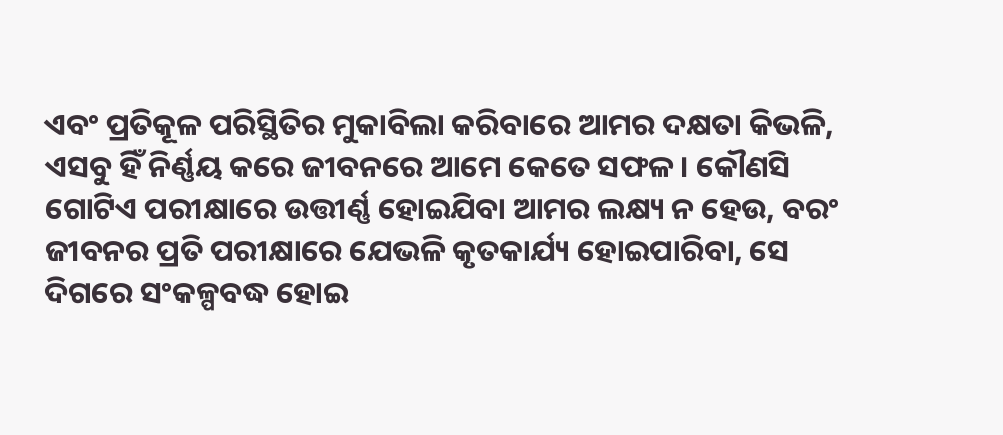ଏବଂ ପ୍ରତିକୂଳ ପରିସ୍ଥିତିର ମୁକାବିଲା କରିବାରେ ଆମର ଦକ୍ଷତା କିଭଳି, ଏସବୁ ହିଁ ନିର୍ଣ୍ଣୟ କରେ ଜୀବନରେ ଆମେ କେତେ ସଫଳ। କୌଣସି ଗୋଟିଏ ପରୀକ୍ଷାରେ ଉତ୍ତୀର୍ଣ୍ଣ ହୋଇଯିବା ଆମର ଲକ୍ଷ୍ୟ ନ ହେଉ, ବରଂ ଜୀବନର ପ୍ରତି ପରୀକ୍ଷାରେ ଯେଭଳି କୃତକାର୍ଯ୍ୟ ହୋଇପାରିବା‌, ସେ ଦିଗରେ ସଂକଳ୍ପବଦ୍ଧ ହୋଇ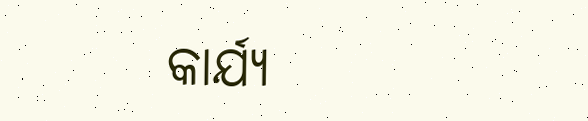କାର୍ଯ୍ୟ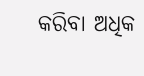କରିବା ଅଧିକ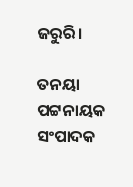ଜରୁରି।

ତନୟା ପଟ୍ଟନାୟକ
ସଂପାଦକ